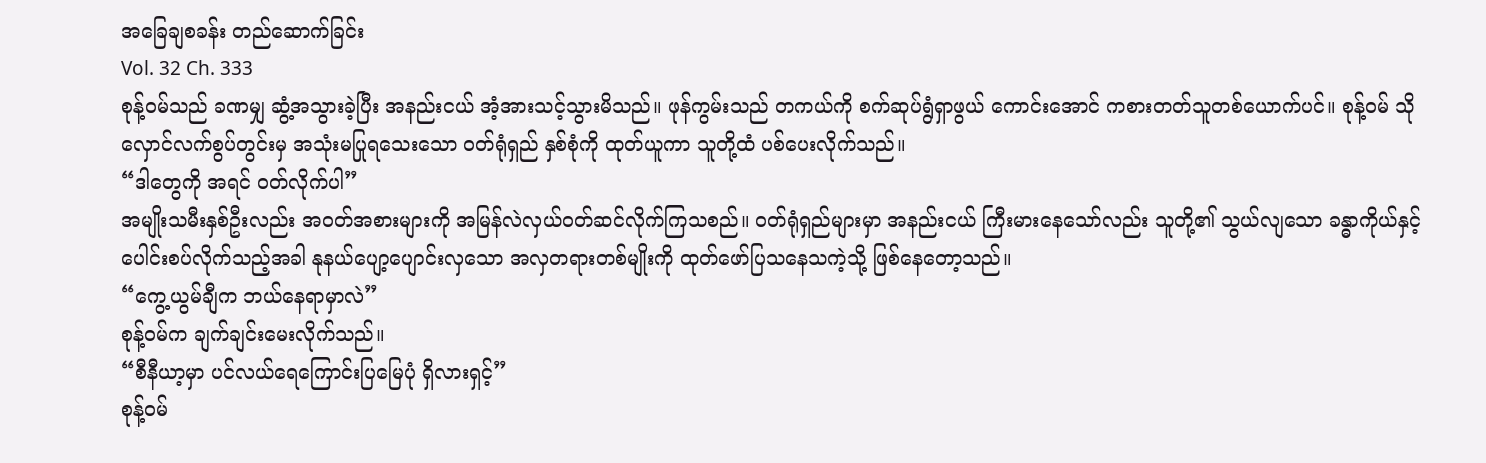အခြေချစခန်း တည်ဆောက်ခြင်း
Vol. 32 Ch. 333
စုန့်ဝမ်သည် ခဏမျှ ဆွံ့အသွားခဲ့ပြီး အနည်းငယ် အံ့အားသင့်သွားမိသည်။ ဖုန်ကွမ်းသည် တကယ်ကို စက်ဆုပ်ရွံရှာဖွယ် ကောင်းအောင် ကစားတတ်သူတစ်ယောက်ပင်။ စုန့်ဝမ် သိုလှောင်လက်စွပ်တွင်းမှ အသုံးမပြုရသေးသော ဝတ်ရုံရှည် နှစ်စုံကို ထုတ်ယူကာ သူတို့ထံ ပစ်ပေးလိုက်သည်။
“ဒါတွေကို အရင် ဝတ်လိုက်ပါ”
အမျိုးသမီးနှစ်ဦးလည်း အဝတ်အစားများကို အမြန်လဲလှယ်ဝတ်ဆင်လိုက်ကြသစည်။ ဝတ်ရုံရှည်များမှာ အနည်းငယ် ကြီးမားနေသော်လည်း သူတို့၏ သွယ်လျသော ခန္ဓာကိုယ်နှင့် ပေါင်းစပ်လိုက်သည့်အခါ နုနယ်ပျော့ပျောင်းလှသော အလှတရားတစ်မျိုးကို ထုတ်ဖော်ပြသနေသကဲ့သို့ ဖြစ်နေတော့သည်။
“ကွေ့ယွမ်ချီက ဘယ်နေရာမှာလဲ”
စုန့်ဝမ်က ချက်ချင်းမေးလိုက်သည်။
“စီနီယာ့မှာ ပင်လယ်ရေကြောင်းပြမြေပုံ ရှိလားရှင့်”
စုန့်ဝမ်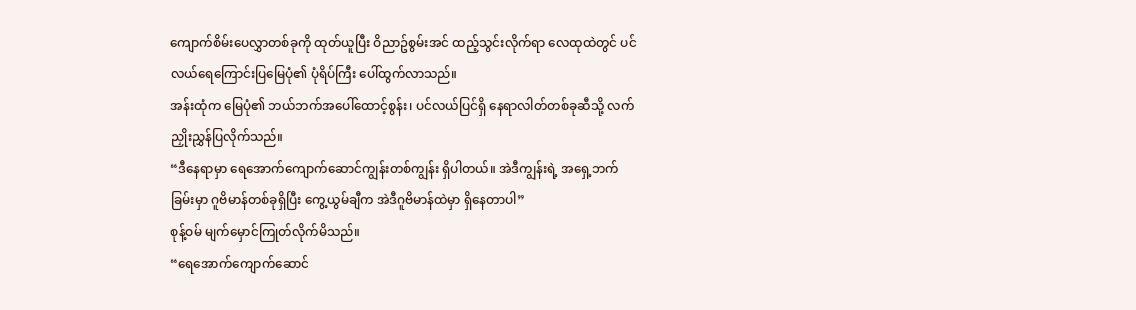ကျောက်စိမ်းပေလွှာတစ်ခုကို ထုတ်ယူပြီး ဝိညာဥ်စွမ်းအင် ထည့်သွင်းလိုက်ရာ လေထုထဲတွင် ပင်လယ်ရေကြောင်းပြမြေပုံ၏ ပုံရိပ်ကြီး ပေါ်ထွက်လာသည်။
အန်းထုံက မြေပုံ၏ ဘယ်ဘက်အပေါ်ထောင့်စွန်း၊ ပင်လယ်ပြင်ရှိ နေရာလါတ်တစ်ခုဆီသို့ လက်ညှိုးညွှန်ပြလိုက်သည်။
“ဒီနေရာမှာ ရေအောက်ကျောက်ဆောင်ကျွန်းတစ်ကျွန်း ရှိပါတယ်။ အဲဒီကျွန်းရဲ့ အရှေ့ဘက်ခြမ်းမှာ ဂူဗိမာန်တစ်ခုရှိပြီး ကွေ့ယွမ်ချီက အဲဒီဂူဗိမာန်ထဲမှာ ရှိနေတာပါ”
စုန့်ဝမ် မျက်မှောင်ကြုတ်လိုက်မိသည်။
“ရေအောက်ကျောက်ဆောင်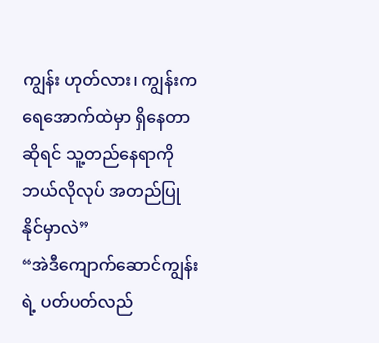ကျွန်း ဟုတ်လား၊ ကျွန်းက ရေအောက်ထဲမှာ ရှိနေတာဆိုရင် သူ့တည်နေရာကို ဘယ်လိုလုပ် အတည်ပြုနိုင်မှာလဲ”
“အဲဒီကျောက်ဆောင်ကျွန်းရဲ့ ပတ်ပတ်လည်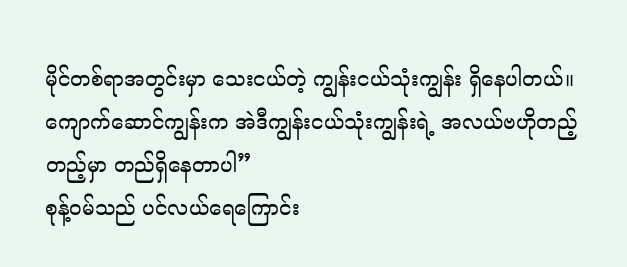မိုင်တစ်ရာအတွင်းမှာ သေးငယ်တဲ့ ကျွန်းငယ်သုံးကျွန်း ရှိနေပါတယ်။ ကျောက်ဆောင်ကျွန်းက အဲဒီကျွန်းငယ်သုံးကျွန်းရဲ့ အလယ်ဗဟိုတည့်တည့်မှာ တည်ရှိနေတာပါ”
စုန့်ဝမ်သည် ပင်လယ်ရေကြောင်း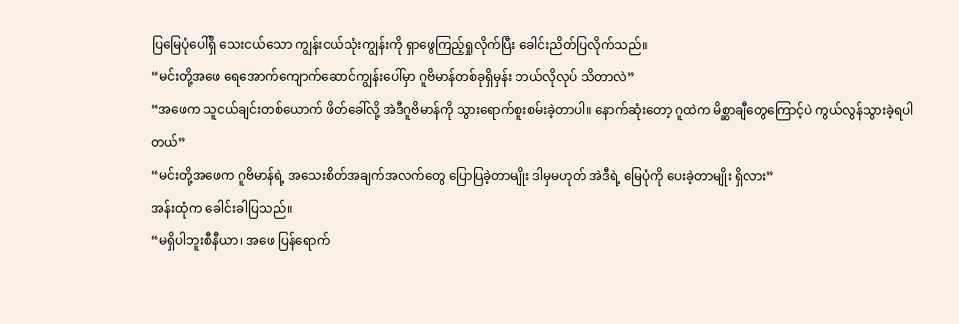ပြမြေပုံပေါ်ရှိ သေးငယ်သော ကျွန်းငယ်သုံးကျွန်းကို ရှာဖွေကြည့်ရှုလိုက်ပြီး ခေါင်းညိတ်ပြလိုက်သည်။
“မင်းတို့အဖေ ရေအောက်ကျောက်ဆောင်ကျွန်းပေါ်မှာ ဂူဗိမာန်တစ်ခုရှိမှန်း ဘယ်လိုလုပ် သိတာလဲ”
“အဖေက သူငယ်ချင်းတစ်ယောက် ဖိတ်ခေါ်လို့ အဲဒီဂူဗိမာန်ကို သွားရောက်စူးစမ်းခဲ့တာပါ။ နောက်ဆုံးတော့ ဂူထဲက မိစ္ဆာချီတွေကြောင့်ပဲ ကွယ်လွန်သွားခဲ့ရပါတယ်”
“မင်းတို့အဖေက ဂူဗိမာန်ရဲ့ အသေးစိတ်အချက်အလက်တွေ ပြောပြခဲ့တာမျိုး ဒါမှမဟုတ် အဲဒီရဲ့ မြေပုံကို ပေးခဲ့တာမျိုး ရှိလား”
အန်းထုံက ခေါင်းခါပြသည်။
“မရှိပါဘူးစီနီယာ၊ အဖေ ပြန်ရောက်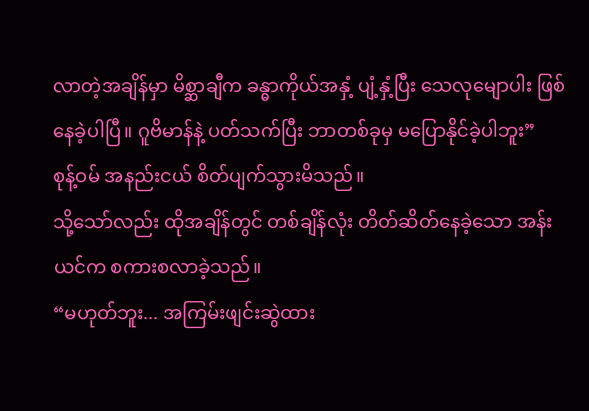လာတဲ့အချိန်မှာ မိစ္ဆာချီက ခန္ဓာကိုယ်အနှံ့ ပျံ့နှံ့ပြီး သေလုမျောပါး ဖြစ်နေခဲ့ပါပြီ။ ဂူဗိမာန်နဲ့ ပတ်သက်ပြီး ဘာတစ်ခုမှ မပြောနိုင်ခဲ့ပါဘူး”
စုန့်ဝမ် အနည်းငယ် စိတ်ပျက်သွားမိသည်။
သို့သော်လည်း ထိုအချိန်တွင် တစ်ချိန်လုံး တိတ်ဆိတ်နေခဲ့သော အန်းယင်က စကားစလာခဲ့သည်။
“မဟုတ်ဘူး... အကြမ်းဖျင်းဆွဲထား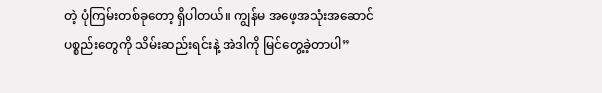တဲ့ ပုံကြမ်းတစ်ခုတော့ ရှိပါတယ်။ ကျွန်မ အဖေ့အသုံးအဆောင်ပစ္စည်းတွေကို သိမ်းဆည်းရင်းနဲ့ အဲဒါကို မြင်တွေ့ခဲ့တာပါ”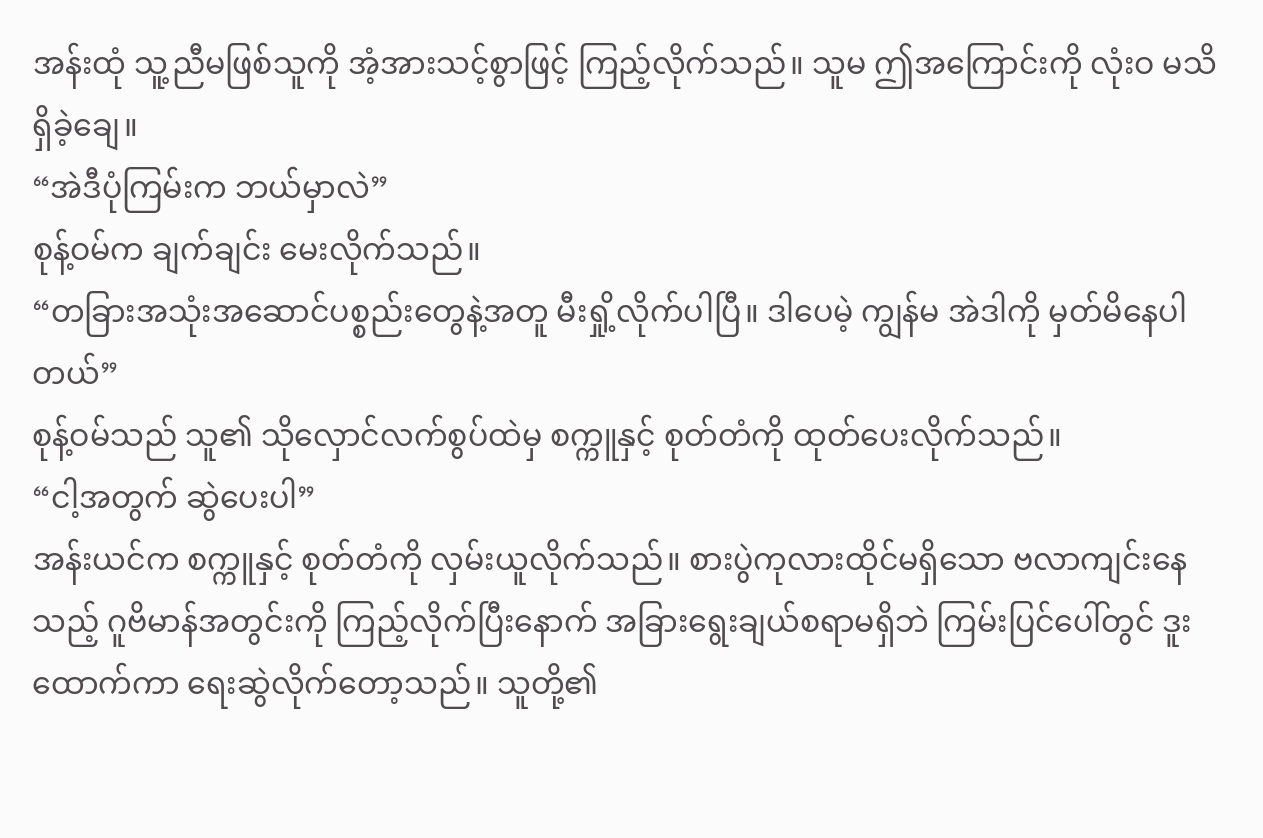အန်းထုံ သူ့ညီမဖြစ်သူကို အံ့အားသင့်စွာဖြင့် ကြည့်လိုက်သည်။ သူမ ဤအကြောင်းကို လုံးဝ မသိရှိခဲ့ချေ။
“အဲဒီပုံကြမ်းက ဘယ်မှာလဲ”
စုန့်ဝမ်က ချက်ချင်း မေးလိုက်သည်။
“တခြားအသုံးအဆောင်ပစ္စည်းတွေနဲ့အတူ မီးရှို့လိုက်ပါပြီ။ ဒါပေမဲ့ ကျွန်မ အဲဒါကို မှတ်မိနေပါတယ်”
စုန့်ဝမ်သည် သူ၏ သိုလှောင်လက်စွပ်ထဲမှ စက္ကူနှင့် စုတ်တံကို ထုတ်ပေးလိုက်သည်။
“ငါ့အတွက် ဆွဲပေးပါ”
အန်းယင်က စက္ကူနှင့် စုတ်တံကို လှမ်းယူလိုက်သည်။ စားပွဲကုလားထိုင်မရှိသော ဗလာကျင်းနေသည့် ဂူဗိမာန်အတွင်းကို ကြည့်လိုက်ပြီးနောက် အခြားရွေးချယ်စရာမရှိဘဲ ကြမ်းပြင်ပေါ်တွင် ဒူးထောက်ကာ ရေးဆွဲလိုက်တော့သည်။ သူတို့၏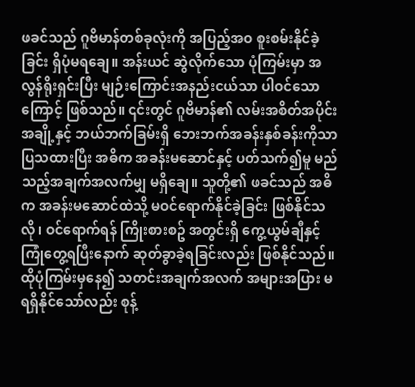ဖခင်သည် ဂူဗိမာန်တစ်ခုလုံးကို အပြည့်အဝ စူးစမ်းနိုင်ခဲ့ခြင်း ရှိပုံမရချေ။ အန်းယင် ဆွဲလိုက်သော ပုံကြမ်းမှာ အလွန်ရိုးရှင်းပြီး မျဉ်းကြောင်းအနည်းငယ်သာ ပါဝင်သောကြောင့် ဖြစ်သည်။ ၎င်းတွင် ဂူဗိမာန်၏ လမ်းအစိတ်အပိုင်းအချို့နှင့် ဘယ်ဘက်ခြမ်းရှိ ဘေးဘက်အခန်းနှစ်ခန်းကိုသာ ပြသထားပြီး အဓိက အခန်းမဆောင်နှင့် ပတ်သက်၍မူ မည်သည့်အချက်အလက်မျှ မရှိချေ။ သူတို့၏ ဖခင်သည် အဓိက အခန်းမဆောင်ထဲသို့ မဝင်ရောက်နိုင်ခဲ့ခြင်း ဖြစ်နိုင်သလို၊ ဝင်ရောက်ရန် ကြိုးစားစဥ် အတွင်းရှိ ကွေ့ယွမ်ချီနှင့် ကြုံတွေ့ရပြီးနောက် ဆုတ်ခွာခဲ့ရခြင်းလည်း ဖြစ်နိုင်သည်။
ထိုပုံကြမ်းမှနေ၍ သတင်းအချက်အလက် အများအပြား မရရှိနိုင်သော်လည်း စုန့်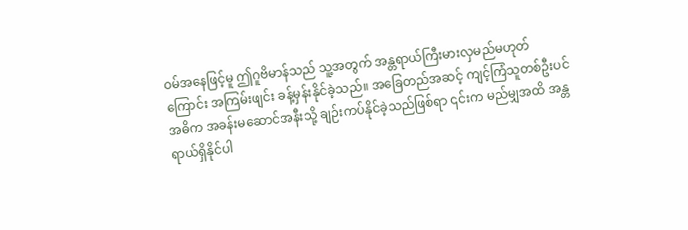ဝမ်အနေဖြင့်မူ ဤဂူဗိမာန်သည် သူ့အတွက် အန္တရာယ်ကြီးမားလှမည်မဟုတ်ကြောင်း အကြမ်းဖျင်း ခန့်မှန်းနိုင်ခဲ့သည်။ အခြေတည်အဆင့် ကျင့်ကြံသူတစ်ဦးပင် အဓိက အခန်းမဆောင်အနီးသို့ ချဉ်းကပ်နိုင်ခဲ့သည်ဖြစ်ရာ ၎င်းက မည်မျှအထိ အန္တရာယ်ရှိနိုင်ပါ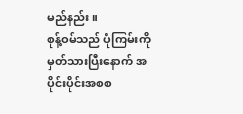မည်နည်း။
စုန့်ဝမ်သည် ပုံကြမ်းကို မှတ်သားပြီးနောက် အပိုင်းပိုင်းအစစ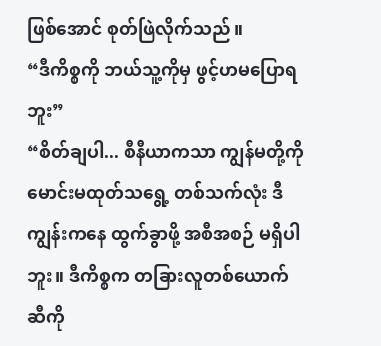ဖြစ်အောင် စုတ်ဖြဲလိုက်သည်။
“ဒီကိစ္စကို ဘယ်သူ့ကိုမှ ဖွင့်ဟမပြောရဘူး”
“စိတ်ချပါ... စီနီယာကသာ ကျွန်မတို့ကို မောင်းမထုတ်သရွေ့ တစ်သက်လုံး ဒီကျွန်းကနေ ထွက်ခွာဖို့ အစီအစဉ် မရှိပါဘူး။ ဒီကိစ္စက တခြားလူတစ်ယောက်ဆီကို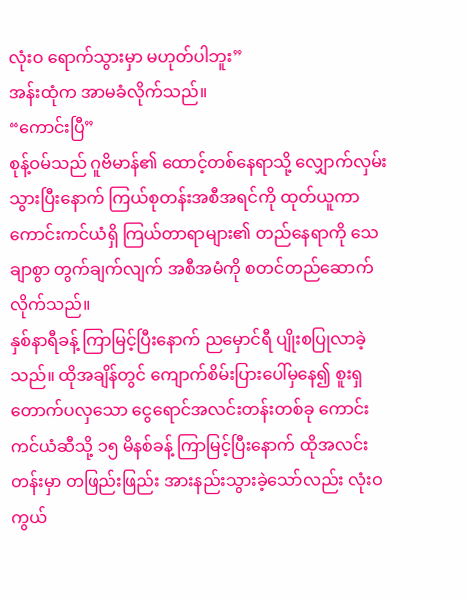လုံးဝ ရောက်သွားမှာ မဟုတ်ပါဘူး”
အန်းထုံက အာမခံလိုက်သည်။
“ကောင်းပြီ”
စုန့်ဝမ်သည် ဂူဗိမာန်၏ ထောင့်တစ်နေရာသို့ လျှောက်လှမ်းသွားပြီးနောက် ကြယ်စုတန်းအစီအရင်ကို ထုတ်ယူကာ ကောင်းကင်ယံရှိ ကြယ်တာရာများ၏ တည်နေရာကို သေချာစွာ တွက်ချက်လျက် အစီအမံကို စတင်တည်ဆောက်လိုက်သည်။
နှစ်နာရီခန့် ကြာမြင့်ပြီးနောက် ညမှောင်ရီ ပျိုးစပြုလာခဲ့သည်။ ထိုအချိန်တွင် ကျောက်စိမ်းပြားပေါ်မှနေ၍ စူးရှတောက်ပလှသော ငွေရောင်အလင်းတန်းတစ်ခု ကောင်းကင်ယံဆီသို့ ၁၅ မိနစ်ခန့် ကြာမြင့်ပြီးနောက် ထိုအလင်းတန်းမှာ တဖြည်းဖြည်း အားနည်းသွားခဲ့သော်လည်း လုံးဝ ကွယ်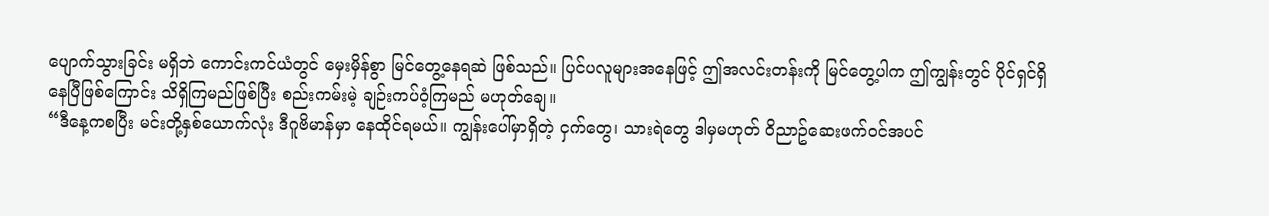ပျောက်သွားခြင်း မရှိဘဲ ကောင်းကင်ယံတွင် မှေးမှိန်စွာ မြင်တွေ့နေရဆဲ ဖြစ်သည်။ ပြင်ပလူများအနေဖြင့် ဤအလင်းတန်းကို မြင်တွေ့ပါက ဤကျွန်းတွင် ပိုင်ရှင်ရှိနေပြီဖြစ်ကြောင်း သိရှိကြမည်ဖြစ်ပြီး စည်းကမ်းမဲ့ ချဉ်းကပ်ဝံ့ကြမည် မဟုတ်ချေ။
“ဒီနေ့ကစပြီး မင်းတို့နှစ်ယောက်လုံး ဒီဂူဗိမာန်မှာ နေထိုင်ရမယ်။ ကျွန်းပေါ်မှာရှိတဲ့ ငှက်တွေ၊ သားရဲတွေ ဒါမှမဟုတ် ဝိညာဥ်ဆေးဖက်ဝင်အပင်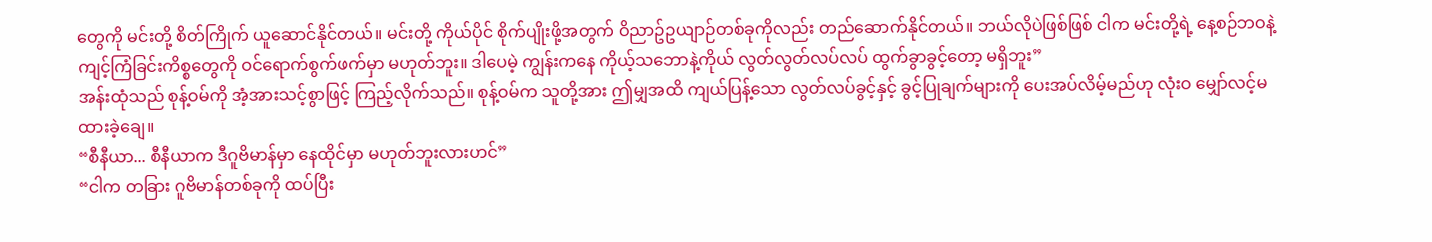တွေကို မင်းတို့ စိတ်ကြိုက် ယူဆောင်နိုင်တယ်။ မင်းတို့ ကိုယ်ပိုင် စိုက်ပျိုးဖို့အတွက် ဝိညာဥ်ဥယျာဉ်တစ်ခုကိုလည်း တည်ဆောက်နိုင်တယ်။ ဘယ်လိုပဲဖြစ်ဖြစ် ငါက မင်းတို့ရဲ့ နေ့စဉ်ဘဝနဲ့ ကျင့်ကြံခြင်းကိစ္စတွေကို ဝင်ရောက်စွက်ဖက်မှာ မဟုတ်ဘူး။ ဒါပေမဲ့ ကျွန်းကနေ ကိုယ့်သဘောနဲ့ကိုယ် လွတ်လွတ်လပ်လပ် ထွက်ခွာခွင့်တော့ မရှိဘူး”
အန်းထုံသည် စုန့်ဝမ်ကို အံ့အားသင့်စွာဖြင့် ကြည့်လိုက်သည်။ စုန့်ဝမ်က သူတို့အား ဤမျှအထိ ကျယ်ပြန့်သော လွတ်လပ်ခွင့်နှင့် ခွင့်ပြုချက်များကို ပေးအပ်လိမ့်မည်ဟု လုံးဝ မျှော်လင့်မထားခဲ့ချေ။
“စီနီယာ... စီနီယာက ဒီဂူဗိမာန်မှာ နေထိုင်မှာ မဟုတ်ဘူးလားဟင်”
“ငါက တခြား ဂူဗိမာန်တစ်ခုကို ထပ်ပြီး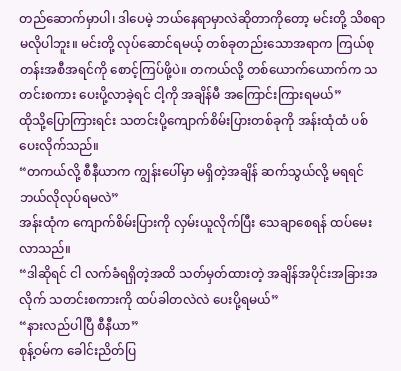တည်ဆောက်မှာပါ၊ ဒါပေမဲ့ ဘယ်နေရာမှာလဲဆိုတာကိုတော့ မင်းတို့ သိစရာမလိုပါဘူး။ မင်းတို့ လုပ်ဆောင်ရမယ့် တစ်ခုတည်းသောအရာက ကြယ်စုတန်းအစီအရင်ကို စောင့်ကြပ်ဖို့ပဲ။ တကယ်လို့ တစ်ယောက်ယောက်က သတင်းစကား ပေးပို့လာခဲ့ရင် ငါ့ကို အချိန်မီ အကြောင်းကြားရမယ်”
ထိုသို့ပြောကြားရင်း သတင်းပို့ကျောက်စိမ်းပြားတစ်ခုကို အန်းထုံထံ ပစ်ပေးလိုက်သည်။
“တကယ်လို့ စီနီယာက ကျွန်းပေါ်မှာ မရှိတဲ့အချိန် ဆက်သွယ်လို့ မရရင် ဘယ်လိုလုပ်ရမလဲ”
အန်းထုံက ကျောက်စိမ်းပြားကို လှမ်းယူလိုက်ပြီး သေချာစေရန် ထပ်မေးလာသည်။
“ဒါဆိုရင် ငါ လက်ခံရရှိတဲ့အထိ သတ်မှတ်ထားတဲ့ အချိန်အပိုင်းအခြားအလိုက် သတင်းစကားကို ထပ်ခါတလဲလဲ ပေးပို့ရမယ်”
“နားလည်ပါပြီ စီနီယာ”
စုန့်ဝမ်က ခေါင်းညိတ်ပြ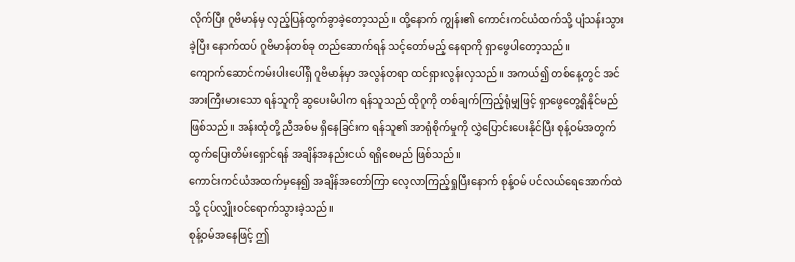လိုက်ပြီး ဂူဗိမာန်မှ လှည့်ပြန်ထွက်ခွာခဲ့တော့သည်။ ထို့နောက် ကျွန်း၏ ကောင်းကင်ယံထက်သို့ ပျံသန်းသွားခဲ့ပြီး နောက်ထပ် ဂူဗိမာန်တစ်ခု တည်ဆောက်ရန် သင့်တော်မည့် နေရာကို ရှာဖွေပါတော့သည်။
ကျောက်ဆောင်ကမ်းပါးပေါ်ရှိ ဂူဗိမာန်မှာ အလွန်တရာ ထင်ရှားလွန်းလှသည်။ အကယ်၍ တစ်နေ့တွင် အင်အားကြီးမားသော ရန်သူကို ဆွပေးမိပါက ရန်သူသည် ထိုဂူကို တစ်ချက်ကြည့်ရုံမျှဖြင့် ရှာဖွေတွေ့ရှိနိုင်မည် ဖြစ်သည်။ အန်းထုံတို့ ညီအစ်မ ရှိနေခြင်းက ရန်သူ၏ အာရုံစိုက်မှုကို လွှဲပြောင်းပေးနိုင်ပြီး စုန့်ဝမ်အတွက် ထွက်ပြေးတိမ်းရှောင်ရန် အချိန်အနည်းငယ် ရရှိစေမည် ဖြစ်သည်။
ကောင်းကင်ယံအထက်မှနေ၍ အချိန်အတော်ကြာ လေ့လာကြည့်ရှုပြီးနောက် စုန့်ဝမ် ပင်လယ်ရေအောက်ထဲသို့ ငုပ်လျှိုးဝင်ရောက်သွားခဲ့သည်။
စုန့်ဝမ်အနေဖြင့် ဤ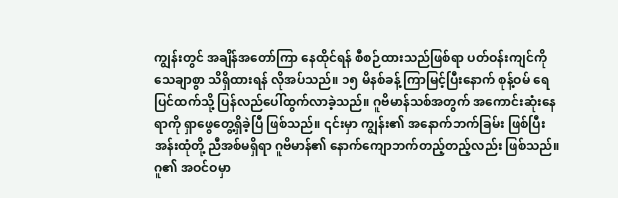ကျွန်းတွင် အချိန်အတော်ကြာ နေထိုင်ရန် စီစဉ်ထားသည်ဖြစ်ရာ ပတ်ဝန်းကျင်ကို သေချာစွာ သိရှိထားရန် လိုအပ်သည်။ ၁၅ မိနစ်ခန့် ကြာမြင့်ပြီးနောက် စုန့်ဝမ် ရေပြင်ထက်သို့ ပြန်လည်ပေါ်ထွက်လာခဲ့သည်။ ဂူဗိမာန်သစ်အတွက် အကောင်းဆုံးနေရာကို ရှာဖွေတွေ့ရှိခဲ့ပြီ ဖြစ်သည်။ ၎င်းမှာ ကျွန်း၏ အနောက်ဘက်ခြမ်း ဖြစ်ပြီး အန်းထုံတို့ ညီအစ်မရှိရာ ဂူဗိမာန်၏ နောက်ကျောဘက်တည့်တည့်လည်း ဖြစ်သည်။
ဂူ၏ အဝင်ဝမှာ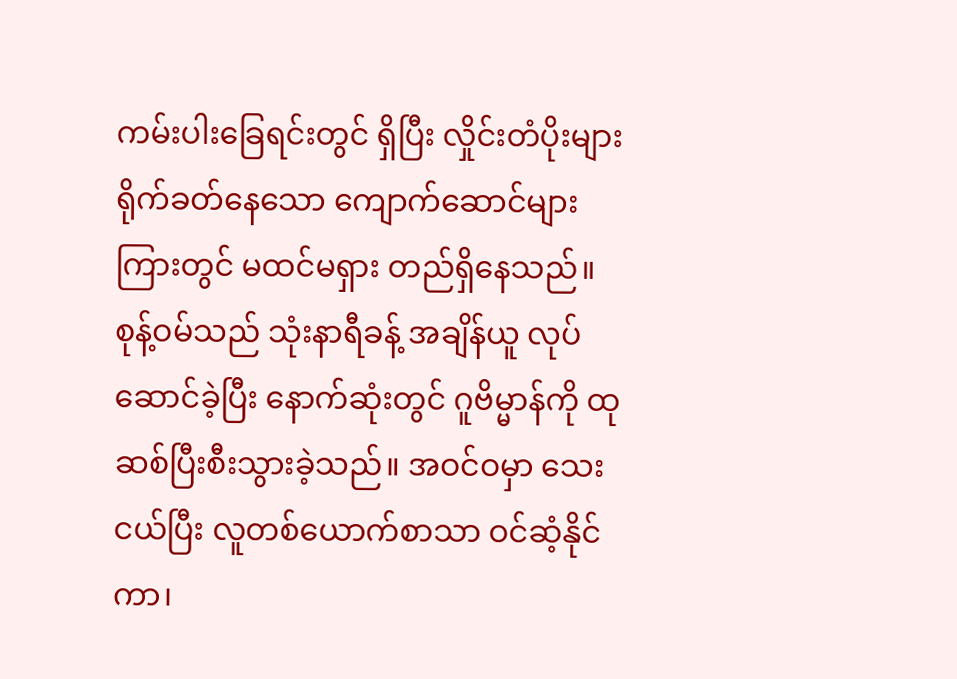ကမ်းပါးခြေရင်းတွင် ရှိပြီး လှိုင်းတံပိုးများ ရိုက်ခတ်နေသော ကျောက်ဆောင်များကြားတွင် မထင်မရှား တည်ရှိနေသည်။ စုန့်ဝမ်သည် သုံးနာရီခန့် အချိန်ယူ လုပ်ဆောင်ခဲ့ပြီး နောက်ဆုံးတွင် ဂူဗိမ္မာန်ကို ထုဆစ်ပြီးစီးသွားခဲ့သည်။ အဝင်ဝမှာ သေးငယ်ပြီး လူတစ်ယောက်စာသာ ဝင်ဆံ့နိုင်ကာ၊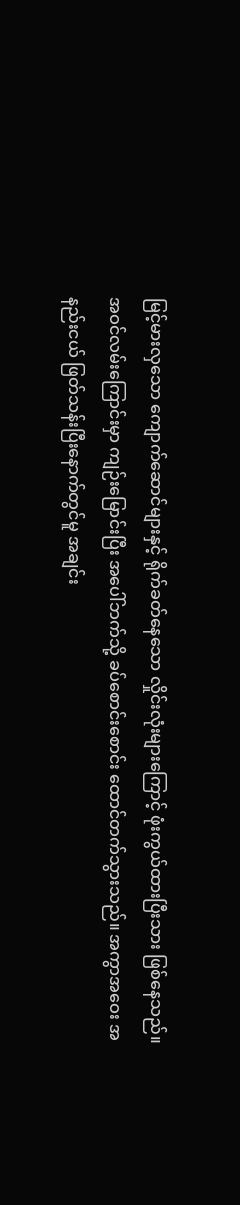မြင့်မားလှသော ကျောက်ဆောင်များနှင့် ရိုက်ခတ်နေသော လှိုင်းလုံးများကြောင့် ဖုံးကွယ်ထားပြီးသား ဖြစ်နေသည်။ အဝင်လမ်းကြောင်းမှာ ကျဉ်းမြောင်းပြီး အပေါ်ဘက်သို့ ခပ်စောင်းစောင်း ထောင်တက်သွားသည်။ အကွာအဝေး အနည်းငယ် ဖြတ်သန်းပြီးနောက်တွင်မူ အချင်း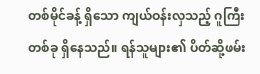တစ်မိုင်ခန့် ရှိသော ကျယ်ဝန်းလှသည့် ဂူကြီးတစ်ခု ရှိနေသည်။ ရန်သူများ၏ ပိတ်ဆို့ဖမ်း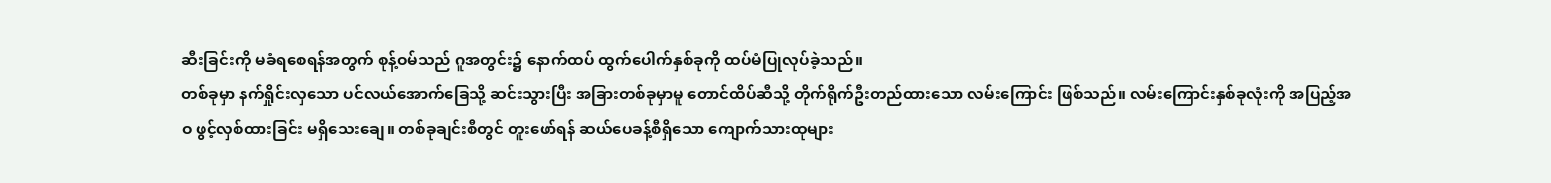ဆီးခြင်းကို မခံရစေရန်အတွက် စုန့်ဝမ်သည် ဂူအတွင်း၌ နောက်ထပ် ထွက်ပေါက်နှစ်ခုကို ထပ်မံပြုလုပ်ခဲ့သည်။
တစ်ခုမှာ နက်ရှိုင်းလှသော ပင်လယ်အောက်ခြေသို့ ဆင်းသွားပြီး အခြားတစ်ခုမှာမူ တောင်ထိပ်ဆီသို့ တိုက်ရိုက်ဦးတည်ထားသော လမ်းကြောင်း ဖြစ်သည်။ လမ်းကြောင်းနှစ်ခုလုံးကို အပြည့်အဝ ဖွင့်လှစ်ထားခြင်း မရှိသေးချေ။ တစ်ခုချင်းစီတွင် တူးဖော်ရန် ဆယ်ပေခန့်စီရှိသော ကျောက်သားထုများ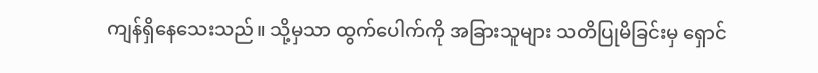ကျန်ရှိနေသေးသည်။ သို့မှသာ ထွက်ပေါက်ကို အခြားသူများ သတိပြုမိခြင်းမှ ရှောင်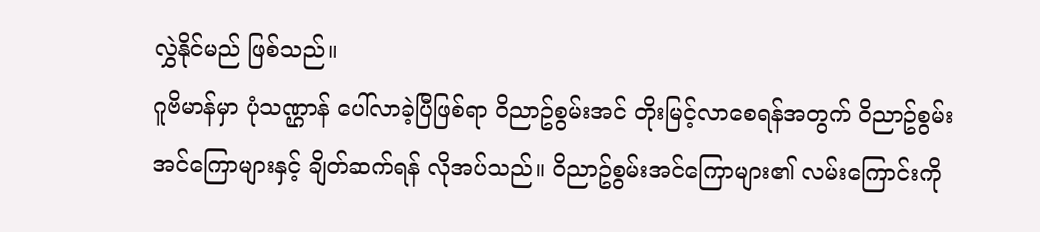လွှဲနိုင်မည် ဖြစ်သည်။
ဂူဗိမာန်မှာ ပုံသဏ္ဌာန် ပေါ်လာခဲ့ပြီဖြစ်ရာ ဝိညာဥ်စွမ်းအင် တိုးမြင့်လာစေရန်အတွက် ဝိညာဥ်စွမ်းအင်ကြောများနှင့် ချိတ်ဆက်ရန် လိုအပ်သည်။ ဝိညာဥ်စွမ်းအင်ကြောများ၏ လမ်းကြောင်းကို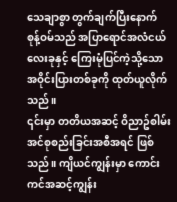သေချာစွာ တွက်ချက်ပြီးနောက် စုန့်ဝမ်သည် အပြာရောင်အလံငယ်လေးခုနှင့် ကြေးမုံပြင်ကဲ့သို့သော အဝိုင်းပြားတစ်ခုကို ထုတ်ယူလိုက်သည်။
၎င်းမှာ တတိယအဆင့် ဝိညာဥ်စါမ်းအင်စုစည်းခြင်းအစီအရင် ဖြစ်သည်။ ကျိယင်ကျွန်းမှာ ကောင်းကင်အဆင့်ကျွန်း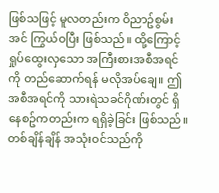ဖြစ်သဖြင့် မူလတည်းက ဝိညာဥ်စွမ်းအင် ကြွယ်ဝပြီး ဖြစ်သည်။ ထို့ကြောင့် ရှုပ်ထွေးလှသော အကြီးစားအစီအရင်ကို တည်ဆောက်ရန် မလိုအပ်ချေ။ ဤအစီအရင်ကို သားရဲသခင်ဂိုဏ်းတွင် ရှိနေစဥ်ကတည်းက ရရှိခဲ့ခြင်း ဖြစ်သည်။ တစ်ချိန်ချိန် အသုံးဝင်သည်ကို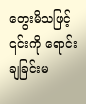တွေးမိသဖြင့် ၎င်းကို ရောင်းချခြင်းမ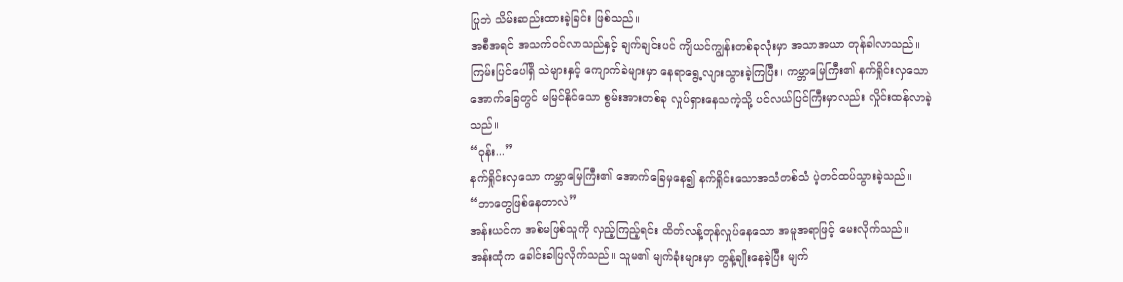ပြုဘဲ သိမ်းဆည်းထားခဲ့ခြင်း ဖြစ်သည်။
အစီအရင် အသက်ဝင်လာသည်နှင့် ချက်ချင်းပင် ကျိယင်ကျွန်းတစ်ခုလုံးမှာ အသာအယာ တုန်ခါလာသည်။ ကြမ်းပြင်ပေါ်ရှိ သဲများနှင့် ကျောက်ခဲများမှာ နေရာရွေ့လျားသွားခဲ့ကြပြီး၊ ကမ္ဘာမြေကြီး၏ နက်ရှိုင်းလှသော အောက်ခြေတွင် မမြင်နိုင်သော စွမ်းအားတစ်ခု လှုပ်ရှားနေသကဲ့သို့ ပင်လယ်ပြင်ကြီးမှာလည်း လှိုင်းထန်လာခဲ့သည်။
“ဝုန်း...”
နက်ရှိုင်းလှသော ကမ္ဘာမြေကြီး၏ အောက်ခြေမှနေ၍ နက်ရှိုင်းသောအသံတစ်သံ ပဲ့တင်ထပ်သွားခဲ့သည်။
“ဘာတွေဖြစ်နေတာလဲ”
အန်းယင်က အစ်မဖြစ်သူကို လှည့်ကြည့်ရင်း ထိတ်လန့်တုန်လှုပ်နေသော အမူအရာဖြင့် မေးလိုက်သည်။
အန်းထုံက ခေါင်းခါပြလိုက်သည်။ သူမ၏ မျက်ခုံးများမှာ တွန့်ချိုးနေခဲ့ပြီး မျက်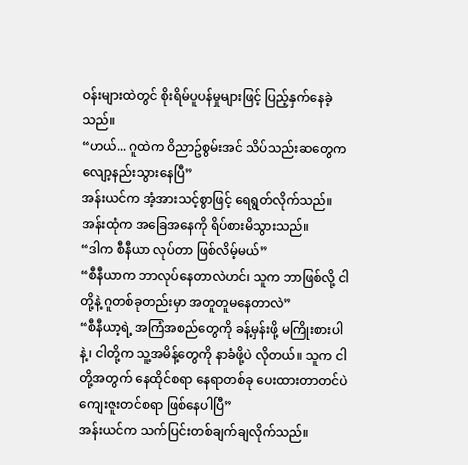ဝန်းများထဲတွင် စိုးရိမ်ပူပန်မှုများဖြင့် ပြည့်နှက်နေခဲ့သည်။
“ဟယ်... ဂူထဲက ဝိညာဥ်စွမ်းအင် သိပ်သည်းဆတွေက လျော့နည်းသွားနေပြီ”
အန်းယင်က အံ့အားသင့်စွာဖြင့် ရေရွတ်လိုက်သည်။
အန်းထုံက အခြေအနေကို ရိပ်စားမိသွားသည်။
“ဒါက စီနီယာ လုပ်တာ ဖြစ်လိမ့်မယ်”
“စီနီယာက ဘာလုပ်နေတာလဲဟင်၊ သူက ဘာဖြစ်လို့ ငါတို့နဲ့ ဂူတစ်ခုတည်းမှာ အတူတူမနေတာလဲ”
“စီနီယာ့ရဲ့ အကြံအစည်တွေကို ခန့်မှန်းဖို့ မကြိုးစားပါနဲ့၊ ငါတို့က သူ့အမိန့်တွေကို နာခံဖို့ပဲ လိုတယ်။ သူက ငါတို့အတွက် နေထိုင်စရာ နေရာတစ်ခု ပေးထားတာတင်ပဲ ကျေးဇူးတင်စရာ ဖြစ်နေပါပြီ”
အန်းယင်က သက်ပြင်းတစ်ချက်ချလိုက်သည်။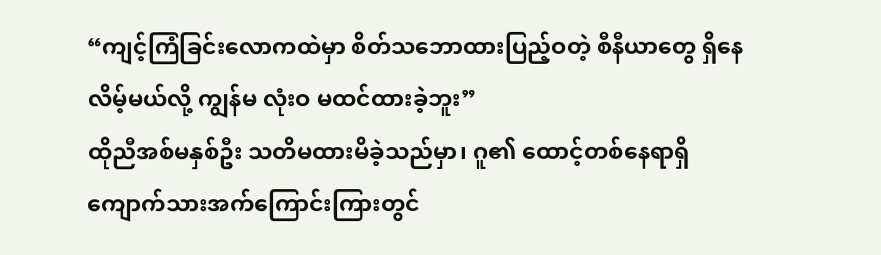“ကျင့်ကြံခြင်းလောကထဲမှာ စိတ်သဘောထားပြည့်ဝတဲ့ စီနီယာတွေ ရှိနေလိမ့်မယ်လို့ ကျွန်မ လုံးဝ မထင်ထားခဲ့ဘူး”
ထိုညီအစ်မနှစ်ဦး သတိမထားမိခဲ့သည်မှာ၊ ဂူ၏ ထောင့်တစ်နေရာရှိ ကျောက်သားအက်ကြောင်းကြားတွင်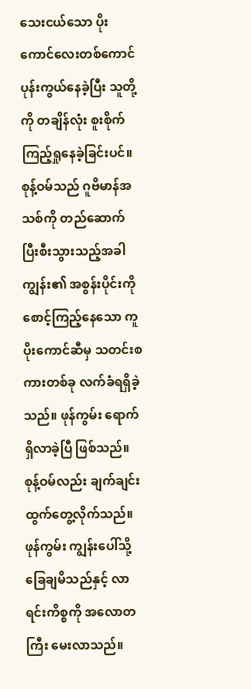သေးငယ်သော ပိုးကောင်လေးတစ်ကောင် ပုန်းကွယ်နေခဲ့ပြီး သူတို့ကို တချိန်လုံး စူးစိုက်ကြည့်ရှုနေခဲ့ခြင်းပင်။
စုန့်ဝမ်သည် ဂူဗိမာန်အသစ်ကို တည်ဆောက်ပြီးစီးသွားသည့်အခါ ကျွန်း၏ အစွန်းပိုင်းကို စောင့်ကြည့်နေသော ကူပိုးကောင်ဆီမှ သတင်းစကားတစ်ခု လက်ခံရရှိခဲ့သည်။ ဖုန်ကွမ်း ရောက်ရှိလာခဲ့ပြီ ဖြစ်သည်။ စုန့်ဝမ်လည်း ချက်ချင်း ထွက်တွေ့လိုက်သည်။
ဖုန်ကွမ်း ကျွန်းပေါ်သို့ ခြေချမိသည်နှင့် လာရင်းကိစ္စကို အလောတကြီး မေးလာသည်။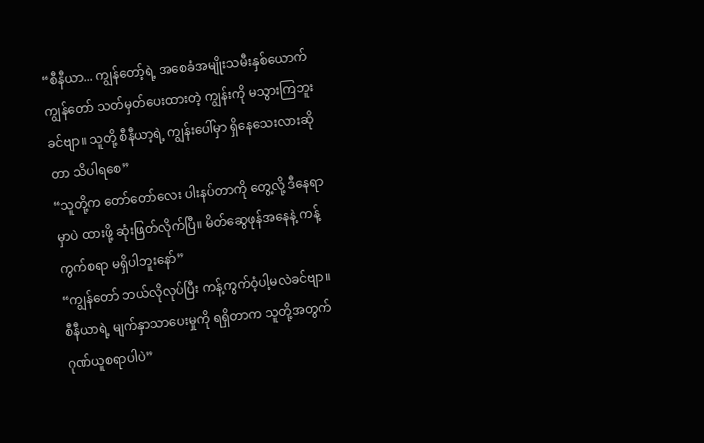“စီနီယာ... ကျွန်တော့်ရဲ့ အစေခံအမျိုးသမီးနှစ်ယောက် ကျွန်တော် သတ်မှတ်ပေးထားတဲ့ ကျွန်းကို မသွားကြဘူးခင်ဗျာ။ သူတို့ စီနီယာ့ရဲ့ ကျွန်းပေါ်မှာ ရှိနေသေးလားဆိုတာ သိပါရစေ”
“သူတို့က တော်တော်လေး ပါးနပ်တာကို တွေ့လို့ ဒီနေရာမှာပဲ ထားဖို့ ဆုံးဖြတ်လိုက်ပြီ။ မိတ်ဆွေဖုန်အနေနဲ့ ကန့်ကွက်စရာ မရှိပါဘူးနော်”
“ကျွန်တော် ဘယ်လိုလုပ်ပြီး ကန့်ကွက်ဝံ့ပါ့မလဲခင်ဗျာ။ စီနီယာရဲ့ မျက်နှာသာပေးမှုကို ရရှိတာက သူတို့အတွက် ဂုဏ်ယူစရာပါပဲ”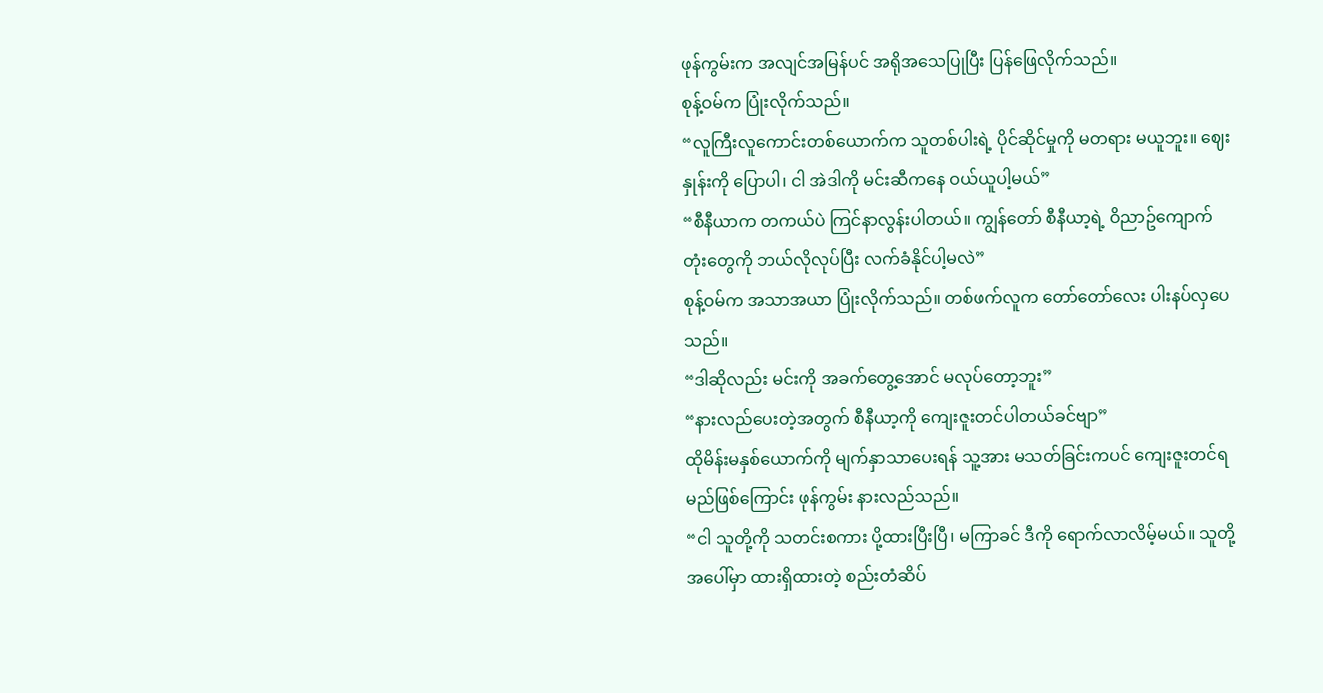ဖုန်ကွမ်းက အလျင်အမြန်ပင် အရိုအသေပြုပြီး ပြန်ဖြေလိုက်သည်။
စုန့်ဝမ်က ပြုံးလိုက်သည်။
“လူကြီးလူကောင်းတစ်ယောက်က သူတစ်ပါးရဲ့ ပိုင်ဆိုင်မှုကို မတရား မယူဘူး။ ဈေးနှုန်းကို ပြောပါ၊ ငါ အဲဒါကို မင်းဆီကနေ ဝယ်ယူပါ့မယ်”
“စီနီယာက တကယ်ပဲ ကြင်နာလွန်းပါတယ်။ ကျွန်တော် စီနီယာ့ရဲ့ ဝိညာဥ်ကျောက်တုံးတွေကို ဘယ်လိုလုပ်ပြီး လက်ခံနိုင်ပါ့မလဲ”
စုန့်ဝမ်က အသာအယာ ပြုံးလိုက်သည်။ တစ်ဖက်လူက တော်တော်လေး ပါးနပ်လှပေသည်။
“ဒါဆိုလည်း မင်းကို အခက်တွေ့အောင် မလုပ်တော့ဘူး”
“နားလည်ပေးတဲ့အတွက် စီနီယာ့ကို ကျေးဇူးတင်ပါတယ်ခင်ဗျာ”
ထိုမိန်းမနှစ်ယောက်ကို မျက်နှာသာပေးရန် သူ့အား မသတ်ခြင်းကပင် ကျေးဇူးတင်ရမည်ဖြစ်ကြောင်း ဖုန်ကွမ်း နားလည်သည်။
“ငါ သူတို့ကို သတင်းစကား ပို့ထားပြီးပြီ၊ မကြာခင် ဒီကို ရောက်လာလိမ့်မယ်။ သူတို့အပေါ်မှာ ထားရှိထားတဲ့ စည်းတံဆိပ်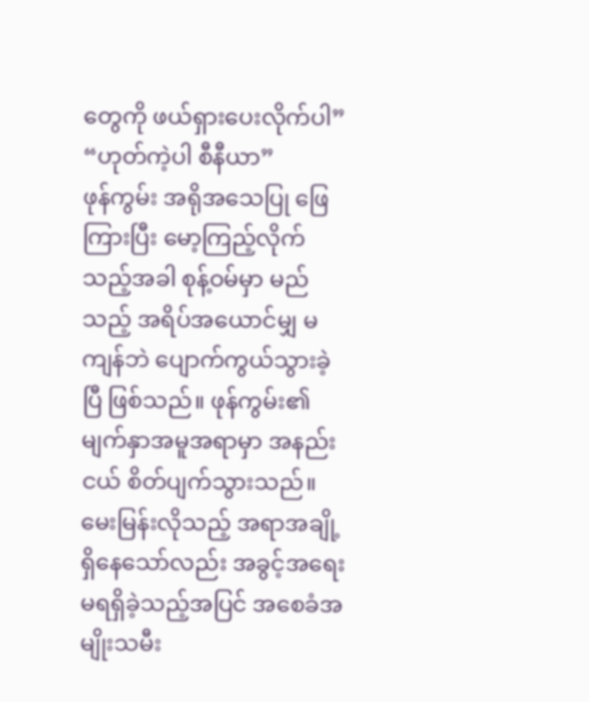တွေကို ဖယ်ရှားပေးလိုက်ပါ”
“ဟုတ်ကဲ့ပါ စီနီယာ”
ဖုန်ကွမ်း အရိုအသေပြု ဖြေကြားပြီး မော့ကြည့်လိုက်သည့်အခါ စုန့်ဝမ်မှာ မည်သည့် အရိပ်အယောင်မျှ မကျန်ဘဲ ပျောက်ကွယ်သွားခဲ့ပြီ ဖြစ်သည်။ ဖုန်ကွမ်း၏ မျက်နှာအမူအရာမှာ အနည်းငယ် စိတ်ပျက်သွားသည်။ မေးမြန်းလိုသည့် အရာအချို့ ရှိနေသော်လည်း အခွင့်အရေး မရရှိခဲ့သည့်အပြင် အစေခံအမျိုးသမီး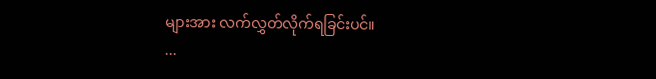များအား လက်လွှတ်လိုက်ရခြင်းပင်။
...